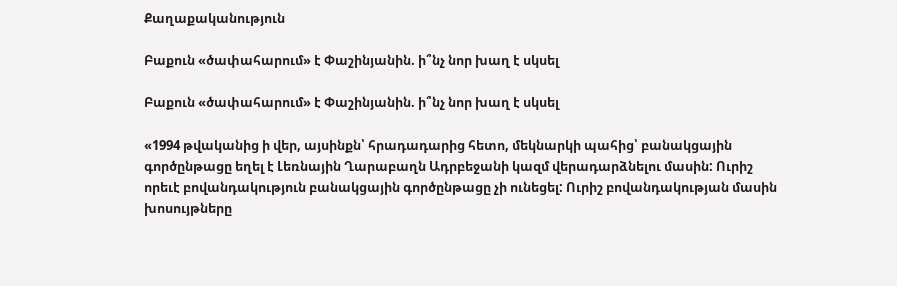Քաղաքականություն

Բաքուն «ծափահարում» է Փաշինյանին. ի՞նչ նոր խաղ է սկսել

Բաքուն «ծափահարում» է Փաշինյանին. ի՞նչ նոր խաղ է սկսել

«1994 թվականից ի վեր, այսինքն՝ հրադադարից հետո, մեկնարկի պահից՝ բանակցային գործընթացը եղել է Լեռնային Ղարաբաղն Ադրբեջանի կազմ վերադարձնելու մասին: Ուրիշ որեւէ բովանդակություն բանակցային գործընթացը չի ունեցել: Ուրիշ բովանդակության մասին խոսույթները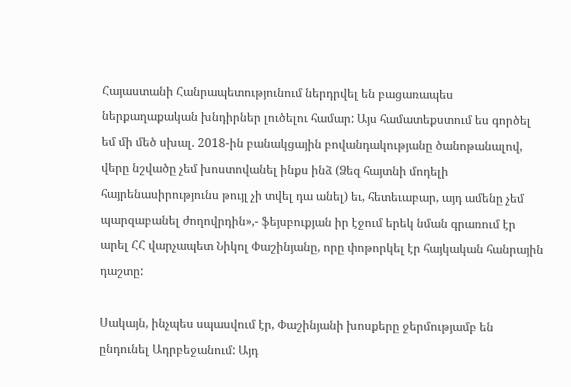Հայաստանի Հանրապետությունում ներդրվել են բացառապես ներքաղաքական խնդիրներ լուծելու համար: Այս համատեքստում ես գործել եմ մի մեծ սխալ. 2018-ին բանակցային բովանդակությանը ծանոթանալով, վերը նշվածը չեմ խոստովանել ինքս ինձ (Ձեզ հայտնի մոդելի հայրենասիրությունս թույլ չի տվել դա անել) եւ, հետեւաբար, այդ ամենը չեմ պարզաբանել ժողովրդին»,- ֆեյսբուքյան իր էջում երեկ նման գրառում էր արել ՀՀ վարչապետ Նիկոլ Փաշինյանը, որը փոթորկել էր հայկական հանրային դաշտը:

Սակայն, ինչպես սպասվում էր, Փաշինյանի խոսքերը ջերմությամբ են ընդունել Ադրբեջանում: Այդ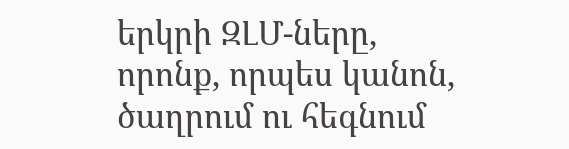երկրի ԶԼՄ-ները, որոնք, որպես կանոն, ծաղրում ու հեգնում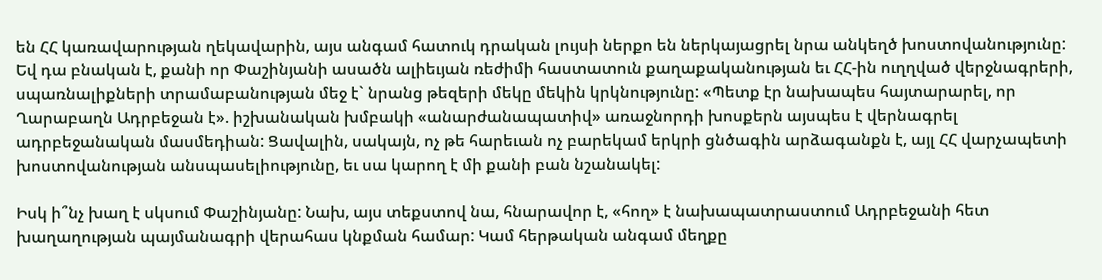են ՀՀ կառավարության ղեկավարին, այս անգամ հատուկ դրական լույսի ներքո են ներկայացրել նրա անկեղծ խոստովանությունը: Եվ դա բնական է, քանի որ Փաշինյանի ասածն ալիեւյան ռեժիմի հաստատուն քաղաքականության եւ ՀՀ-ին ուղղված վերջնագրերի, սպառնալիքների տրամաբանության մեջ է` նրանց թեզերի մեկը մեկին կրկնությունը: «Պետք էր նախապես հայտարարել, որ Ղարաբաղն Ադրբեջան է». իշխանական խմբակի «անարժանապատիվ» առաջնորդի խոսքերն այսպես է վերնագրել ադրբեջանական մասմեդիան: Ցավալին, սակայն, ոչ թե հարեւան ոչ բարեկամ երկրի ցնծագին արձագանքն է, այլ ՀՀ վարչապետի խոստովանության անսպասելիությունը, եւ սա կարող է մի քանի բան նշանակել:

Իսկ ի՞նչ խաղ է սկսում Փաշինյանը: Նախ, այս տեքստով նա, հնարավոր է, «հող» է նախապատրաստում Ադրբեջանի հետ խաղաղության պայմանագրի վերահաս կնքման համար: Կամ հերթական անգամ մեղքը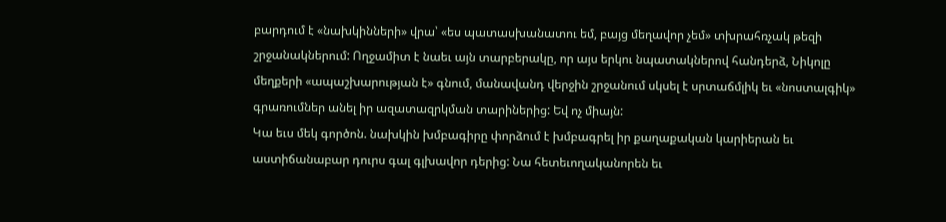բարդում է «նախկինների» վրա՝ «ես պատասխանատու եմ, բայց մեղավոր չեմ» տխրահռչակ թեզի շրջանակներում: Ողջամիտ է նաեւ այն տարբերակը, որ այս երկու նպատակներով հանդերձ, Նիկոլը մեղքերի «ապաշխարության է» գնում, մանավանդ վերջին շրջանում սկսել է սրտաճմլիկ եւ «նոստալգիկ» գրառումներ անել իր ազատազրկման տարիներից: Եվ ոչ միայն:
Կա եւս մեկ գործոն. նախկին խմբագիրը փորձում է խմբագրել իր քաղաքական կարիերան եւ աստիճանաբար դուրս գալ գլխավոր դերից: Նա հետեւողականորեն եւ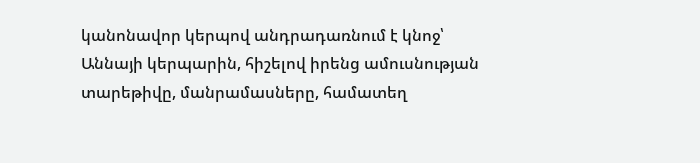կանոնավոր կերպով անդրադառնում է կնոջ՝ Աննայի կերպարին, հիշելով իրենց ամուսնության տարեթիվը, մանրամասները, համատեղ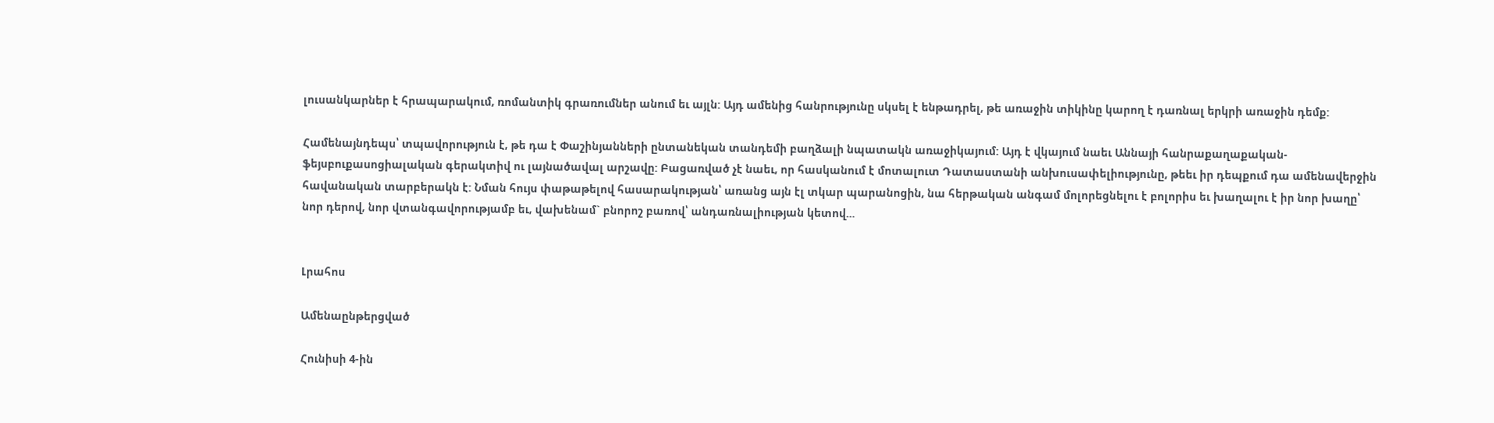լուսանկարներ է հրապարակում, ռոմանտիկ գրառումներ անում եւ այլն: Այդ ամենից հանրությունը սկսել է ենթադրել, թե առաջին տիկինը կարող է դառնալ երկրի առաջին դեմք:

Համենայնդեպս՝ տպավորություն է, թե դա է Փաշինյանների ընտանեկան տանդեմի բաղձալի նպատակն առաջիկայում: Այդ է վկայում նաեւ Աննայի հանրաքաղաքական-ֆեյսբուքասոցիալական գերակտիվ ու լայնածավալ արշավը: Բացառված չէ նաեւ, որ հասկանում է մոտալուտ Դատաստանի անխուսափելիությունը, թեեւ իր դեպքում դա ամենավերջին հավանական տարբերակն է: Նման հույս փաթաթելով հասարակության՝ առանց այն էլ տկար պարանոցին, նա հերթական անգամ մոլորեցնելու է բոլորիս եւ խաղալու է իր նոր խաղը՝ նոր դերով, նոր վտանգավորությամբ եւ, վախենամ` բնորոշ բառով՝ անդառնալիության կետով...


Լրահոս

Ամենաընթերցված

Հունիսի 4-ին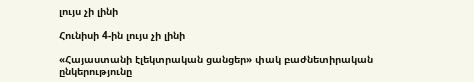լույս չի լինի

Հունիսի 4-ին լույս չի լինի

«Հայաստանի էլեկտրական ցանցեր» փակ բաժնետիրական ընկերությունը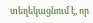տեղեկացնում է, որ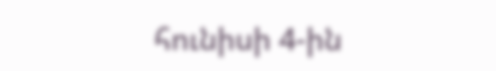հունիսի 4-ին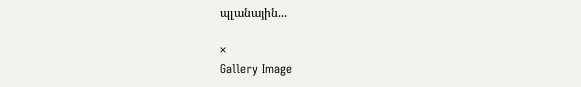պլանային...

×
Gallery Image